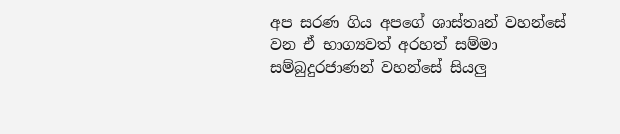අප සරණ ගිය අපගේ ශාස්තෘන් වහන්සේ වන ඒ භාග්‍යවත් අරහත් සම්මා සම්බුදුරජාණන් වහන්සේ සියලු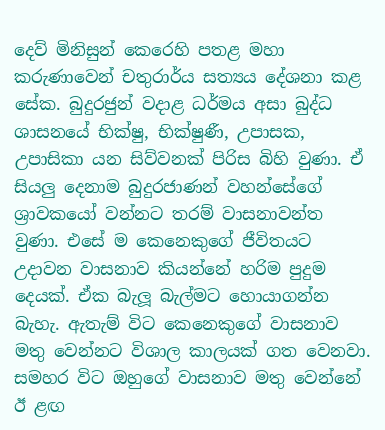දෙව් මිනිසුන් කෙරෙහි පතළ මහා කරුණාවෙන් චතුරාර්ය සත්‍යය දේශනා කළ සේක. බුදුරජුන් වදාළ ධර්මය අසා බුද්ධ ශාසනයේ භික්ෂු, භික්ෂුණී, උපාසක, උපාසිකා යන සිව්වනක් පිරිස බිහි වුණා. ඒ සියලු දෙනාම බුදුරජාණන් වහන්සේගේ ශ්‍රාවකයෝ වන්නට තරම් වාසනාවන්ත වුණා. එසේ ම කෙනෙකුගේ ජීවිතයට උදාවන වාසනාව කියන්නේ හරිම පුදුම දෙයක්. ඒක බැලූ බැල්මට හොයාගන්න බැහැ. ඇතැම් විට කෙනෙකුගේ වාසනාව මතු වෙන්නට විශාල කාලයක් ගත වෙනවා. සමහර විට ඔහුගේ වාසනාව මතු වෙන්නේ ඊ ළඟ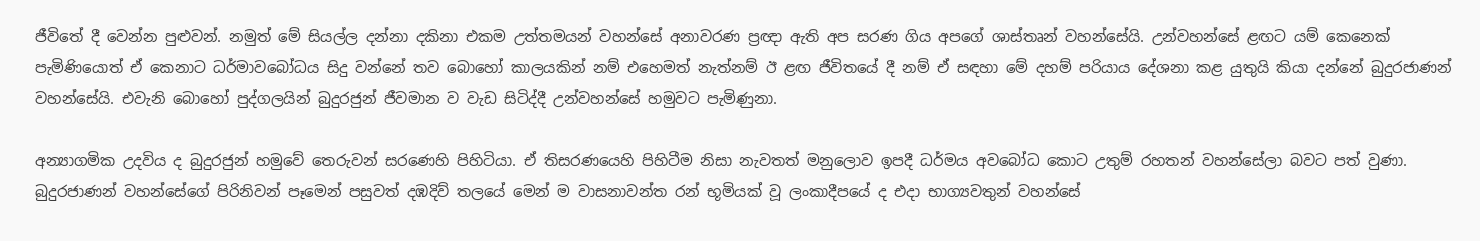ජීවිතේ දී වෙන්න පුළුවන්. නමුත් මේ සියල්ල දන්නා දකිනා එකම උත්තමයන් වහන්සේ අනාවරණ ප්‍රඥා ඇති අප සරණ ගිය අපගේ ශාස්තෘන් වහන්සේයි. උන්වහන්සේ ළඟට යම් කෙනෙක් පැමිණියොත් ඒ කෙනාට ධර්මාවබෝධය සිදු වන්නේ තව බොහෝ කාලයකින් නම් එහෙමත් නැත්නම් ඊ ළඟ ජීවිතයේ දී නම් ඒ සඳහා මේ දහම් පරියාය දේශනා කළ යුතුයි කියා දන්නේ බුදුරජාණන් වහන්සේයි. එවැනි බොහෝ පුද්ගලයින් බුදුරජුන් ජීවමාන ව වැඩ සිටිද්දී උන්වහන්සේ හමුවට පැමිණුනා.

අන්‍යාගමික උදවිය ද බුදුරජුන් හමුවේ තෙරුවන් සරණෙහි පිහිටියා. ඒ තිසරණයෙහි පිහිටීම නිසා නැවතත් මනුලොව ඉපදී ධර්මය අවබෝධ කොට උතුම් රහතන් වහන්සේලා බවට පත් වුණා.
බුදුරජාණන් වහන්සේගේ පිරිනිවන් පෑමෙන් පසුවත් දඹදිව් තලයේ මෙන් ම වාසනාවන්ත රන් භූමියක් වූ ලංකාදීපයේ ද එදා භාග්‍යවතුන් වහන්සේ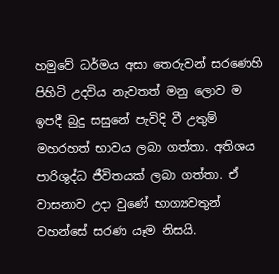හමුවේ ධර්මය අසා තෙරුවන් සරණෙහි පිහිටි උදවිය නැවතත් මනු ලොව ම ඉපදී බුදු සසුනේ පැවිදි වී උතුම් මහරහත් භාවය ලබා ගත්තා. අතිශය පාරිශුද්ධ ජීවිතයක් ලබා ගත්තා. ඒ වාසනාව උදා වුණේ භාග්‍යවතුන් වහන්සේ සරණ යෑම නිසයි.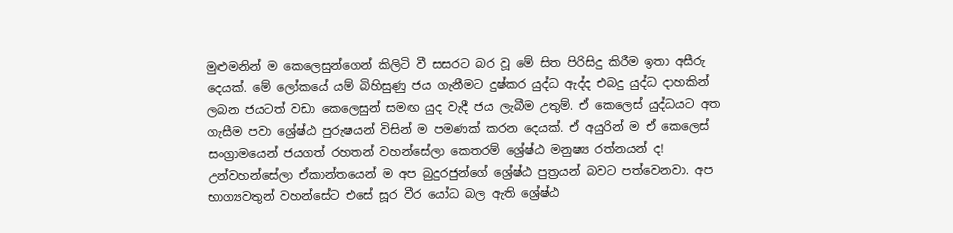මුළුමනින් ම කෙලෙසුන්ගෙන් කිලිටි වී සසරට බර වූ මේ සිත පිරිසිදු කිරීම ඉතා අසීරු දෙයක්. මේ ලෝකයේ යම් බිහිසුණු ජය ගැනීමට දුෂ්කර යුද්ධ ඇද්ද එබදු යුද්ධ දාහකින් ලබන ජයටත් වඩා කෙලෙසුන් සමඟ යුද වැදී ජය ලැබීම උතුම්. ඒ කෙලෙස් යුද්ධයට අත ගැසීම පවා ශ්‍රේෂ්ඨ පුරුෂයන් විසින් ම පමණක් කරන දෙයක්. ඒ අයුරින් ම ඒ කෙලෙස් සංග්‍රාමයෙන් ජයගත් රහතන් වහන්සේලා කෙතරම් ශ්‍රේෂ්ඨ මනුෂ්‍ය රත්නයන් ද! උන්වහන්සේලා ඒකාන්තයෙන් ම අප බුදුරජුන්ගේ ශ්‍රේෂ්ඨ පුත්‍රයන් බවට පත්වෙනවා. අප භාග්‍යවතුන් වහන්සේට එසේ සූර වීර යෝධ බල ඇති ශ්‍රේෂ්ඨ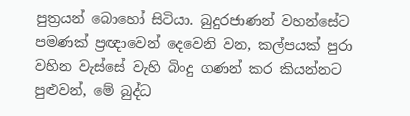පුත්‍රයන් බොහෝ සිටියා. බුදුරජාණන් වහන්සේට පමණක් ප්‍රඥාවෙන් දෙවෙනි වන, කල්පයක් පුරා වහින වැස්සේ වැහි බිංදු ගණන් කර කියන්නට පුළුවන්, මේ බුද්ධ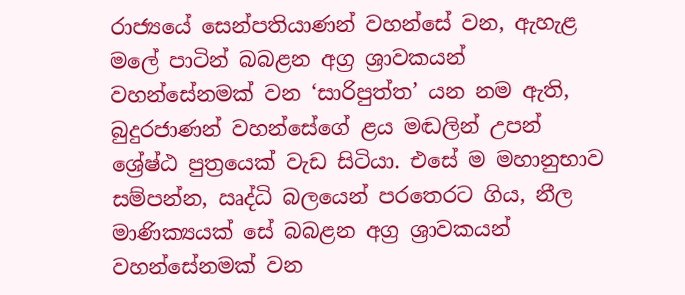රාජ්‍යයේ සෙන්පතියාණන් වහන්සේ වන, ඇහැළ මලේ පාටින් බබළන අග්‍ර ශ්‍රාවකයන් වහන්සේනමක් වන ‘සාරිපුත්ත’ යන නම ඇති, බුදුරජාණන් වහන්සේගේ ළය මඬලින් උපන් ශ්‍රේෂ්ඨ පුත්‍රයෙක් වැඩ සිටියා. එසේ ම මහානුභාව සම්පන්න, ඍද්ධි බලයෙන් පරතෙරට ගිය, නීල මාණික්‍යයක් සේ බබළන අග්‍ර ශ්‍රාවකයන් වහන්සේනමක් වන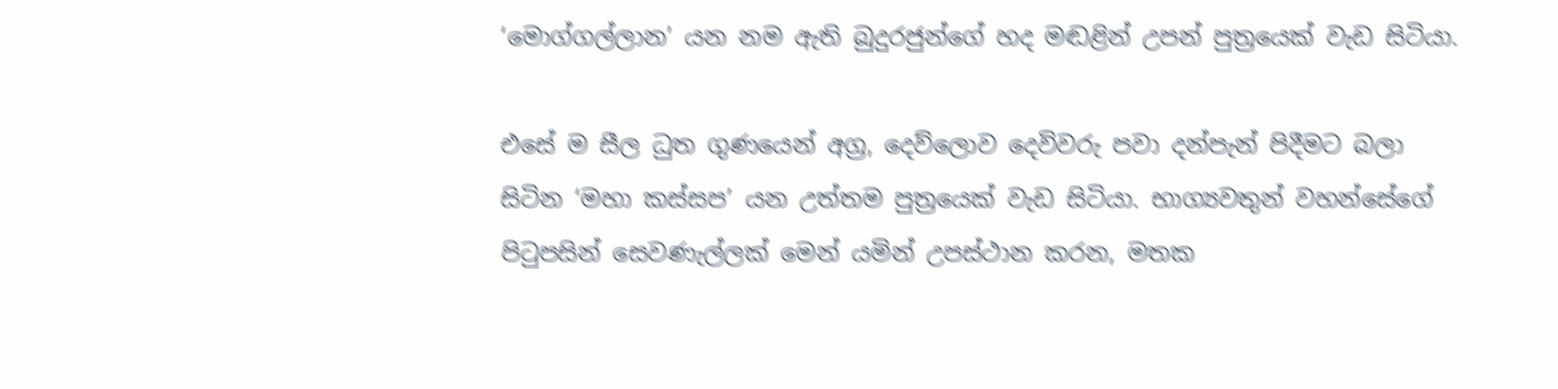‘මොග්ගල්ලාන’ යන නම ඇති බුදුරජුන්ගේ හද මඬළින් උපන් පුත්‍රයෙක් වැඩ සිටියා.

එසේ ම සීල ධුත ගුණයෙන් අග්‍ර, දෙව්ලොව දෙවිවරු පවා දන්පැන් පිදීමට බලා සිටින ‘මහා කස්සප’ යන උත්තම පුත්‍රයෙක් වැඩ සිටියා. භාග්‍යවතුන් වහන්සේගේ පිටුපසින් සෙවණැල්ලක් මෙන් යමින් උපස්ථාන කරන, මතක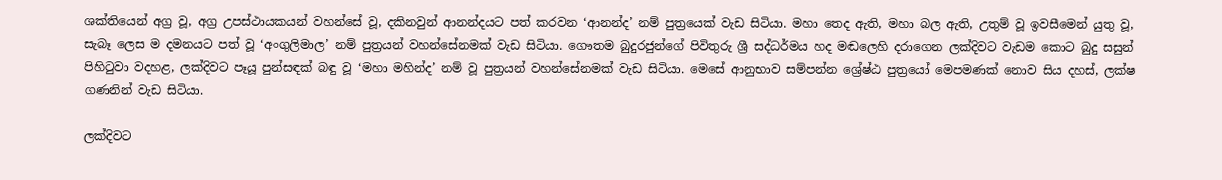ශක්තියෙන් අග්‍ර වූ, අග්‍ර උපස්ථායකයන් වහන්සේ වූ, දකිනවුන් ආනන්දයට පත් කරවන ‘ආනන්ද’ නම් පුත්‍රයෙක් වැඩ සිටියා. මහා තෙද ඇති, මහා බල ඇති, උතුම් වූ ඉවසීමෙන් යුතු වූ, සැබෑ ලෙස ම දමනයට පත් වූ ‘අංගුලිමාල’ නම් පුත්‍රයන් වහන්සේනමක් වැඩ සිටියා. ගෞතම බුදුරජුන්ගේ පිවිතුරු ශ්‍රී සද්ධර්මය හද මඬලෙහි දරාගෙන ලක්දිවට වැඩම කොට බුදු සසුන් පිහිටුවා වදහළ, ලක්දිවට පෑයූ පුන්සඳක් බඳු වූ ‘මහා මහින්ද’ නම් වූ පුත්‍රයන් වහන්සේනමක් වැඩ සිටියා. මෙසේ ආනුභාව සම්පන්න ශ්‍රේෂ්ඨ පුත්‍රයෝ මෙපමණක් නොව සිය දහස්, ලක්ෂ ගණනින් වැඩ සිටියා.

ලක්දිවට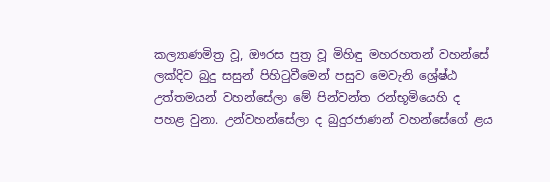කල්‍යාණමිත්‍ර වූ, ඖරස පුත්‍ර වූ මිහිඳු මහරහතන් වහන්සේ ලක්දිව බුදු සසුන් පිහිටුවීමෙන් පසුව මෙවැනි ශ්‍රේෂ්ඨ උත්තමයන් වහන්සේලා මේ පින්වන්ත රන්භූමියෙහි ද පහළ වුනා. උන්වහන්සේලා ද බුදුරජාණන් වහන්සේගේ ළය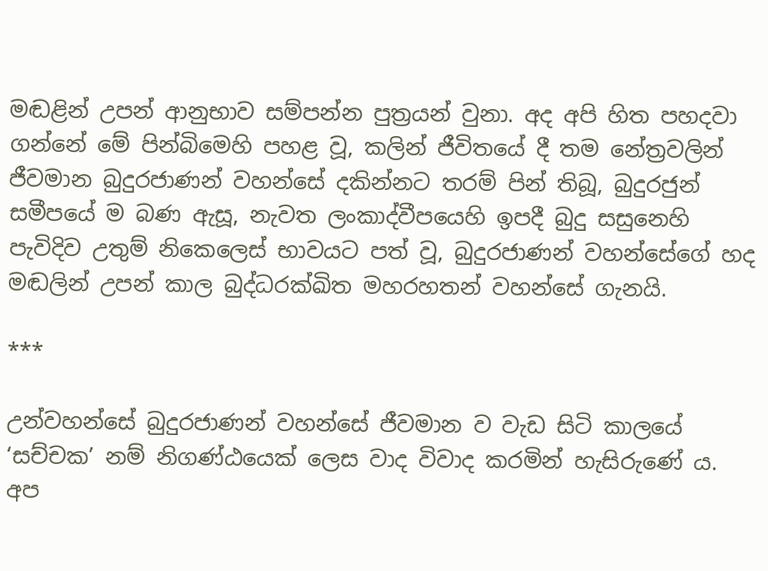මඬළින් උපන් ආනුභාව සම්පන්න පුත්‍රයන් වුනා. අද අපි හිත පහදවා ගන්නේ මේ පින්බිමෙහි පහළ වූ, කලින් ජීවිතයේ දී තම නේත්‍රවලින් ජීවමාන බුදුරජාණන් වහන්සේ දකින්නට තරම් පින් තිබූ, බුදුරජුන් සමීපයේ ම බණ ඇසූ, නැවත ලංකාද්වීපයෙහි ඉපදී බුදු සසුනෙහි පැවිදිව උතුම් නිකෙලෙස් භාවයට පත් වූ, බුදුරජාණන් වහන්සේගේ හද මඬලින් උපන් කාල බුද්ධරක්ඛිත මහරහතන් වහන්සේ ගැනයි.

***

උන්වහන්සේ බුදුරජාණන් වහන්සේ ජීවමාන ව වැඩ සිටි කාලයේ ‘සච්චක’ නම් නිගණ්ඨයෙක් ලෙස වාද විවාද කරමින් හැසිරුණේ ය. අප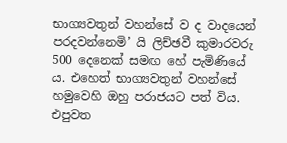භාග්‍යවතුන් වහන්සේ ව ද වාදයෙන් පරදවන්නෙමි’ යි ලිච්ඡවී කුමාරවරු 500 දෙනෙක් සමඟ හේ පැමිණියේ ය. එහෙත් භාග්‍යවතුන් වහන්සේ හමුවෙහි ඔහු පරාජයට පත් විය. එපුවත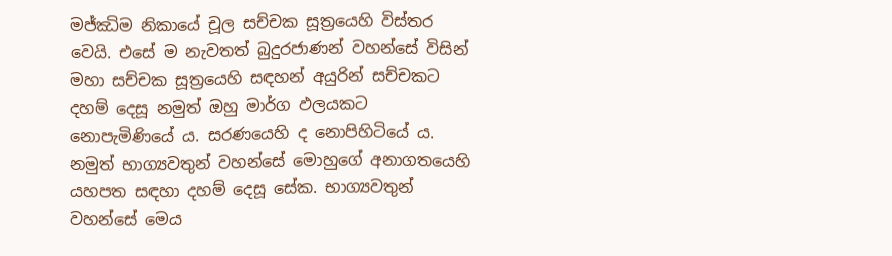මජ්ඣිම නිකායේ චූල සච්චක සූත්‍රයෙහි විස්තර වෙයි. එසේ ම නැවතත් බුදුරජාණන් වහන්සේ විසින් මහා සච්චක සූත්‍රයෙහි සඳහන් අයුරින් සච්චකට දහම් දෙසූ නමුත් ඔහු මාර්ග ඵලයකට නොපැමිණියේ ය. සරණයෙහි ද නොපිහිටියේ ය. නමුත් භාග්‍යවතුන් වහන්සේ මොහුගේ අනාගතයෙහි යහපත සඳහා දහම් දෙසූ සේක. භාග්‍යවතුන් වහන්සේ මෙය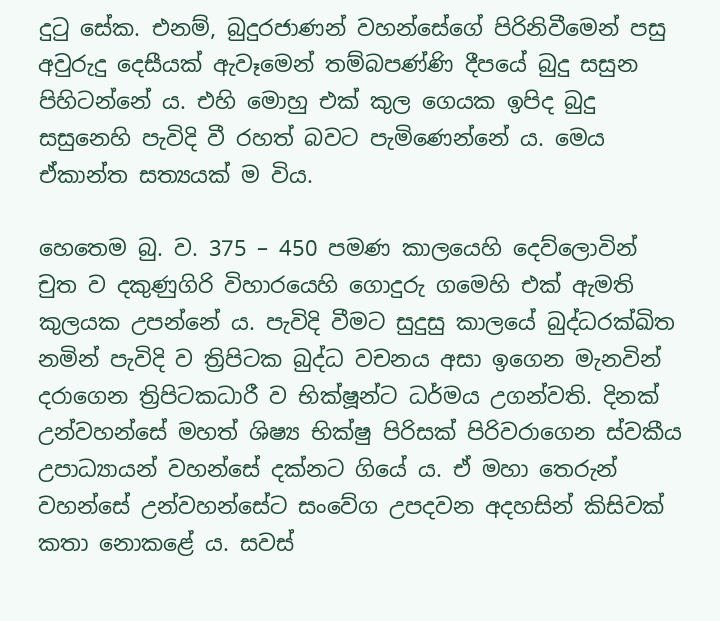දුටු සේක. එනම්, බුදුරජාණන් වහන්සේගේ පිරිනිවීමෙන් පසු අවුරුදු දෙසීයක් ඇවෑමෙන් තම්බපණ්ණි දීපයේ බුදු සසුන පිහිටන්නේ ය. එහි මොහු එක් කුල ගෙයක ඉපිද බුදු සසුනෙහි පැවිදි වී රහත් බවට පැමිණෙන්නේ ය. මෙය ඒකාන්ත සත්‍යයක් ම විය.

හෙතෙම බු. ව. 375 – 450 පමණ කාලයෙහි දෙව්ලොවින් චුත ව දකුණුගිරි විහාරයෙහි ගොදුරු ගමෙහි එක් ඇමති කුලයක උපන්නේ ය. පැවිදි වීමට සුදුසු කාලයේ බුද්ධරක්ඛිත නමින් පැවිදි ව ත්‍රිපිටක බුද්ධ වචනය අසා ඉගෙන මැනවින් දරාගෙන ත්‍රිපිටකධාරී ව භික්ෂූන්ට ධර්මය උගන්වති. දිනක් උන්වහන්සේ මහත් ශිෂ්‍ය භික්ෂු පිරිසක් පිරිවරාගෙන ස්වකීය උපාධ්‍යායන් වහන්සේ දක්නට ගියේ ය. ඒ මහා තෙරුන් වහන්සේ උන්වහන්සේට සංවේග උපදවන අදහසින් කිසිවක් කතා නොකළේ ය. සවස්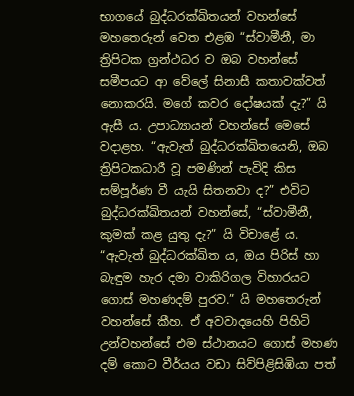භාගයේ බුද්ධරක්ඛිතයන් වහන්සේ මහතෙරුන් වෙත එළඹ “ස්වාමීනී, මා ත්‍රිපිටක ග්‍රන්ථධර ව ඔබ වහන්සේ සමීපයට ආ වේලේ සිනාසී කතාවක්වත් නොකරයි. මගේ කවර දෝෂයක් දැ?” යි ඇසී ය. උපාධ්‍යායන් වහන්සේ මෙසේ වදාළහ. “ඇවැත් බුද්ධරක්ඛිතයෙනි, ඔබ ත්‍රිපිටකධාරී වූ පමණින් පැවිදි කිස සම්පූර්ණ වී යැයි සිතනවා ද?” එවිට බුද්ධරක්ඛිතයන් වහන්සේ, “ස්වාමීනී, කුමක් කළ යුතු දැ?” යි විචාළේ ය. “ඇවැත් බුද්ධරක්ඛිත ය, ඔය පිරිස් හා බැඳුම හැර දමා වාකිරිගල විහාරයට ගොස් මහණදම් පුරව.” යි මහතෙරුන් වහන්සේ කීහ. ඒ අවවාදයෙහි පිහිටි උන්වහන්සේ එම ස්ථානයට ගොස් මහණ දම් කොට වීර්යය වඩා සිව්පිළිසිඹියා පත්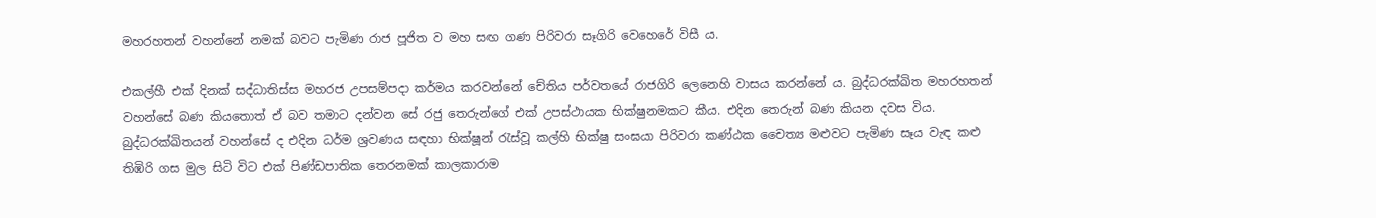මහරහතන් වහන්නේ නමක් බවට පැමිණ රාජ පූජිත ව මහ සඟ ගණ පිරිවරා සෑගිරි වෙහෙරේ විසී ය.

එකල්හී එක් දිනක් සද්ධාතිස්ස මහරජ උපසම්පදා කර්මය කරවන්නේ චේතිය පර්වතයේ රාජගිරි ලෙනෙහි වාසය කරන්නේ ය. බුද්ධරක්ඛිත මහරහතන් වහන්සේ බණ කියතොත් ඒ බව තමාට දන්වන සේ රජු තෙරුන්ගේ එක් උපස්ථායක භික්ෂුනමකට කීය. එදින තෙරුන් බණ කියන දවස විය. බුද්ධරක්ඛිතයන් වහන්සේ ද එදින ධර්ම ශ්‍රවණය සඳහා භික්ෂූන් රැස්වූ කල්හි භික්ෂු සංඝයා පිරිවරා කණ්ඨක චෛත්‍ය මළුවට පැමිණ සෑය වැඳ කළු තිඹිරි ගස මුල සිටි විට එක් පිණ්ඩපාතික තෙරනමක් කාලකාරාම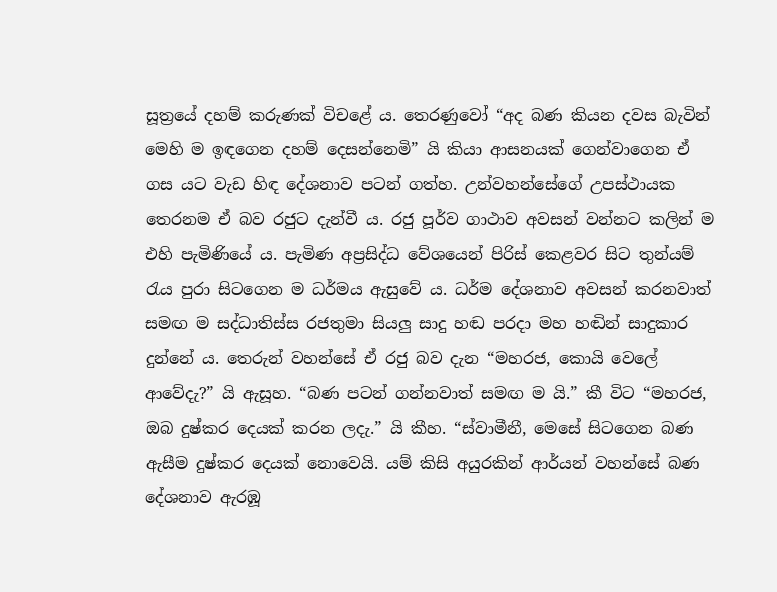සූත්‍රයේ දහම් කරුණක් විචළේ ය. තෙරණුවෝ “අද බණ කියන දවස බැවින් මෙහි ම ඉඳගෙන දහම් දෙසන්නෙමි” යි කියා ආසනයක් ගෙන්වාගෙන ඒ ගස යට වැඩ හිඳ දේශනාව පටන් ගත්හ. උන්වහන්සේගේ උපස්ථායක තෙරනම ඒ බව රජුට දැන්වී ය. රජු පූර්ව ගාථාව අවසන් වන්නට කලින් ම එහි පැමිණියේ ය. පැමිණ අප්‍රසිද්ධ වේශයෙන් පිරිස් කෙළවර සිට තුන්යම් රැය පුරා සිටගෙන ම ධර්මය ඇසුවේ ය. ධර්ම දේශනාව අවසන් කරනවාත් සමඟ ම සද්ධාතිස්ස රජතුමා සියලු සාදු හඬ පරදා මහ හඬින් සාදුකාර දුන්නේ ය. තෙරුන් වහන්සේ ඒ රජු බව දැන “මහරජ, කොයි වෙලේ ආවේදැ?” යි ඇසූහ. “බණ පටන් ගන්නවාත් සමඟ ම යි.” කී විට “මහරජ, ඔබ දුෂ්කර දෙයක් කරන ලදැ.” යි කීහ. “ස්වාමීනී, මෙසේ සිටගෙන බණ ඇසීම දුෂ්කර දෙයක් නොවෙයි. යම් කිසි අයුරකින් ආර්යන් වහන්සේ බණ දේශනාව ඇරඹූ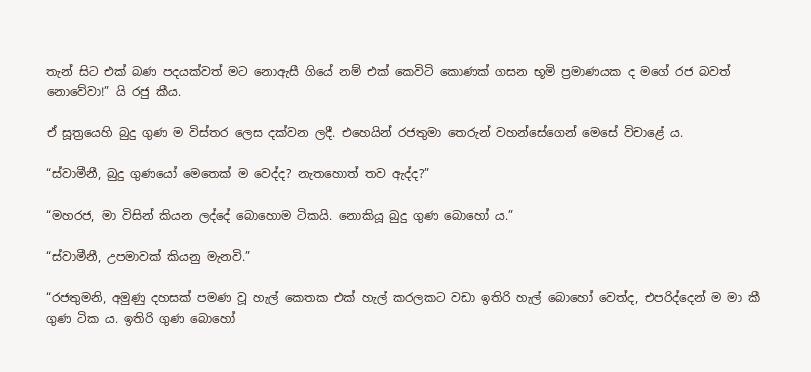තැන් සිට එක් බණ පදයක්වත් මට නොඇසී ගියේ නම් එක් කෙවිටි කොණක් ගසන භූමි ප්‍රමාණයක ද මගේ රජ බවත් නොවේවා!” යි රජු කීය.

ඒ සූත්‍රයෙහි බුදු ගුණ ම විස්තර ලෙස දක්වන ලදී. එහෙයින් රජතුමා තෙරුන් වහන්සේගෙන් මෙසේ විචාළේ ය.

“ස්වාමීනී, බුදු ගුණයෝ මෙතෙක් ම වෙද්ද? නැතහොත් තව ඇද්ද?”

“මහරජ, මා විසින් කියන ලද්දේ බොහොම ටිකයි. නොකියූ බුදු ගුණ බොහෝ ය.”

“ස්වාමීනී, උපමාවක් කියනු මැනවි.”

“රජතුමනි, අමුණු දහසක් පමණ වූ හැල් කෙතක එක් හැල් කරලකට වඩා ඉතිරි හැල් බොහෝ වෙත්ද, එපරිද්දෙන් ම මා කී ගුණ ටික ය. ඉතිරි ගුණ බොහෝ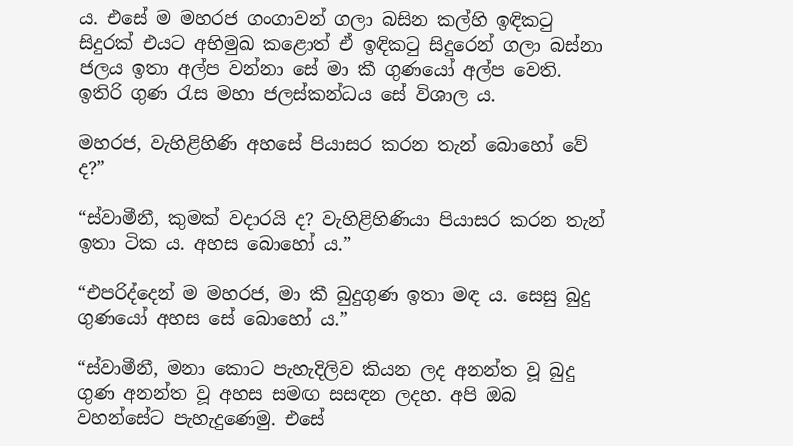ය. එසේ ම මහරජ ගංගාවන් ගලා බසින කල්හි ඉඳිකටු සිදුරක් එයට අභිමුඛ කළොත් ඒ ඉඳිකටු සිදුරෙන් ගලා බස්නා ජලය ඉතා අල්ප වන්නා සේ මා කී ගුණයෝ අල්ප වෙති. ඉතිරි ගුණ රැස මහා ජලස්කන්ධය සේ විශාල ය.

මහරජ, වැහිළිහිණි අහසේ පියාසර කරන තැන් බොහෝ වේ ද?”

“ස්වාමීනී, කුමක් වදාරයි ද? වැහිළිහිණියා පියාසර කරන තැන් ඉතා ටික ය. අහස බොහෝ ය.”

“එපරිද්දෙන් ම මහරජ, මා කී බුදුගුණ ඉතා මඳ ය. සෙසු බුදු ගුණයෝ අහස සේ බොහෝ ය.”

“ස්වාමීනී, මනා කොට පැහැදිලිව කියන ලද අනන්ත වූ බුදු ගුණ අනන්ත වූ අහස සමඟ සසඳන ලදහ. අපි ඔබ වහන්සේට පැහැදුණෙමු. එසේ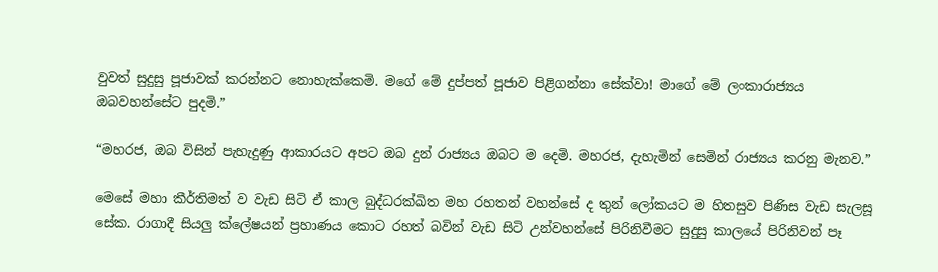වුවත් සුදුසු පූජාවක් කරන්නට නොහැක්කෙමි. මගේ මේ දුප්පත් පූජාව පිළිගන්නා සේක්වා! මාගේ මේ ලංකාරාජ්‍යය ඔබවහන්සේට පුදමි.”

“මහරජ, ඔබ විසින් පැහැදුණු ආකාරයට අපට ඔබ දුන් රාජ්‍යය ඔබට ම දෙමි. මහරජ, දැහැමින් සෙමින් රාජ්‍යය කරනු මැනව.”

මෙසේ මහා කීර්තිමත් ව වැඩ සිටි ඒ කාල බුද්ධරක්ඛිත මහ රහතන් වහන්සේ ද තුන් ලෝකයට ම හිතසුව පිණිස වැඩ සැලසූ සේක. රාගාදී සියලු ක්ලේෂයන් ප්‍රහාණය කොට රහත් බවින් වැඩ සිටි උන්වහන්සේ පිරිනිවීමට සුදුසු කාලයේ පිරිනිවන් පෑ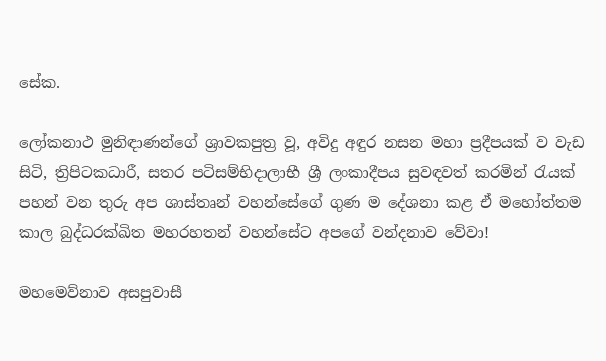සේක.

ලෝකනාථ මුනිඳාණන්ගේ ශ්‍රාවකපුත්‍ර වූ, අවිදු අඳුර නසන මහා ප්‍රදීපයක් ව වැඩ සිටි, ත්‍රිපිටකධාරී, සතර පටිසම්භිදාලාභී ශ්‍රී ලංකාදීපය සුවඳවත් කරමින් රැයක් පහන් වන තුරු අප ශාස්තෘන් වහන්සේගේ ගුණ ම දේශනා කළ ඒ මහෝත්තම කාල බුද්ධරක්ඛිත මහරහතන් වහන්සේට අපගේ වන්දනාව වේවා!

මහමෙව්නාව අසපුවාසී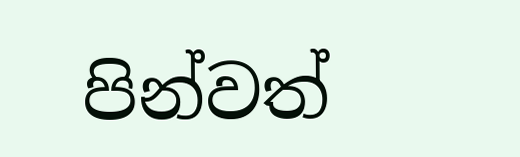පින්වත්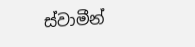ස්වාමීන්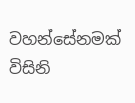වහන්සේනමක් විසිනි